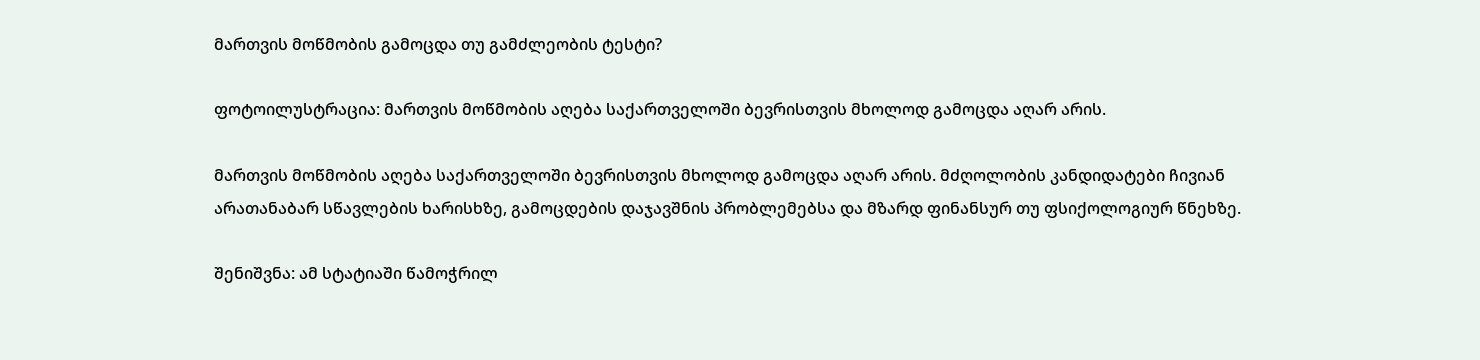მართვის მოწმობის გამოცდა თუ გამძლეობის ტესტი?

ფოტოილუსტრაცია: მართვის მოწმობის აღება საქართველოში ბევრისთვის მხოლოდ გამოცდა აღარ არის.

მართვის მოწმობის აღება საქართველოში ბევრისთვის მხოლოდ გამოცდა აღარ არის. მძღოლობის კანდიდატები ჩივიან არათანაბარ სწავლების ხარისხზე, გამოცდების დაჯავშნის პრობლემებსა და მზარდ ფინანსურ თუ ფსიქოლოგიურ წნეხზე.

შენიშვნა: ამ სტატიაში წამოჭრილ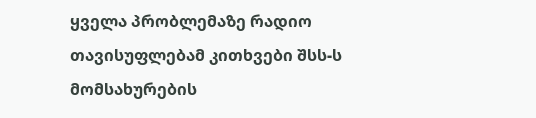ყველა პრობლემაზე რადიო თავისუფლებამ კითხვები შსს-ს მომსახურების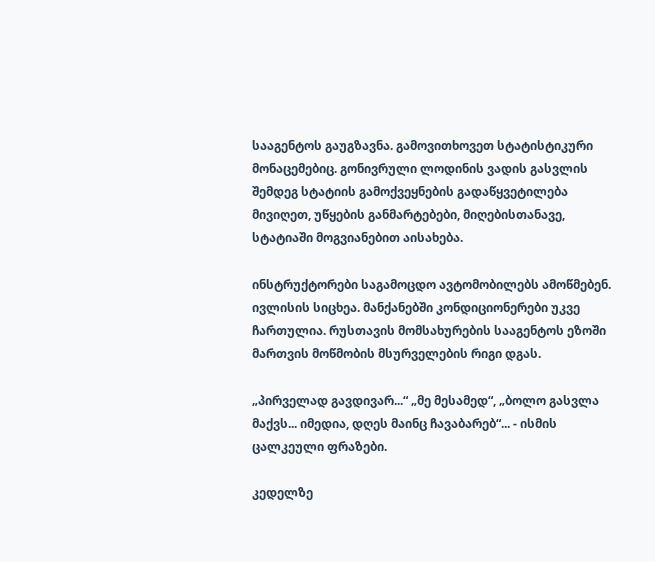სააგენტოს გაუგზავნა. გამოვითხოვეთ სტატისტიკური მონაცემებიც. გონივრული ლოდინის ვადის გასვლის შემდეგ სტატიის გამოქვეყნების გადაწყვეტილება მივიღეთ, უწყების განმარტებები, მიღებისთანავე, სტატიაში მოგვიანებით აისახება.

ინსტრუქტორები საგამოცდო ავტომობილებს ამოწმებენ. ივლისის სიცხეა. მანქანებში კონდიციონერები უკვე ჩართულია. რუსთავის მომსახურების სააგენტოს ეზოში მართვის მოწმობის მსურველების რიგი დგას.

„პირველად გავდივარ...“ „მე მესამედ“, „ბოლო გასვლა მაქვს... იმედია, დღეს მაინც ჩავაბარებ“... - ისმის ცალკეული ფრაზები.

კედელზე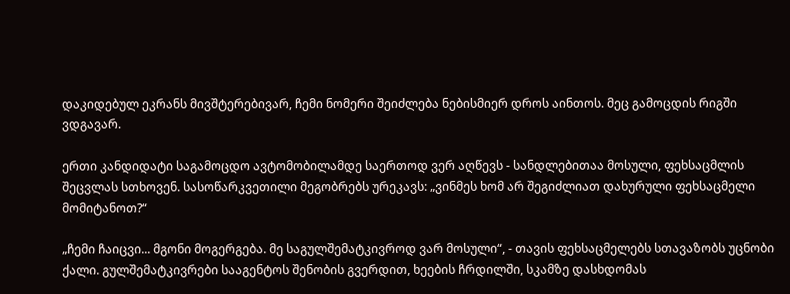დაკიდებულ ეკრანს მივშტერებივარ, ჩემი ნომერი შეიძლება ნებისმიერ დროს აინთოს. მეც გამოცდის რიგში ვდგავარ.

ერთი კანდიდატი საგამოცდო ავტომობილამდე საერთოდ ვერ აღწევს - სანდლებითაა მოსული, ფეხსაცმლის შეცვლას სთხოვენ. სასოწარკვეთილი მეგობრებს ურეკავს: „ვინმეს ხომ არ შეგიძლიათ დახურული ფეხსაცმელი მომიტანოთ?“

„ჩემი ჩაიცვი... მგონი მოგერგება. მე საგულშემატკივროდ ვარ მოსული“, - თავის ფეხსაცმელებს სთავაზობს უცნობი ქალი. გულშემატკივრები სააგენტოს შენობის გვერდით, ხეების ჩრდილში, სკამზე დასხდომას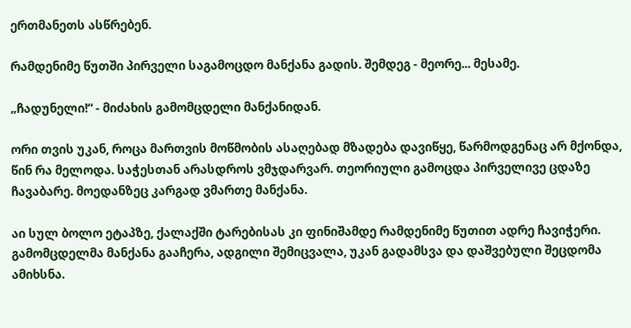ერთმანეთს ასწრებენ.

რამდენიმე წუთში პირველი საგამოცდო მანქანა გადის. შემდეგ - მეორე... მესამე.

„ჩადუნელი!“ - მიძახის გამომცდელი მანქანიდან.

ორი თვის უკან, როცა მართვის მოწმობის ასაღებად მზადება დავიწყე, წარმოდგენაც არ მქონდა, წინ რა მელოდა. საჭესთან არასდროს ვმჯდარვარ. თეორიული გამოცდა პირველივე ცდაზე ჩავაბარე. მოედანზეც კარგად ვმართე მანქანა.

აი სულ ბოლო ეტაპზე, ქალაქში ტარებისას კი ფინიშამდე რამდენიმე წუთით ადრე ჩავიჭერი. გამომცდელმა მანქანა გააჩერა, ადგილი შემიცვალა, უკან გადამსვა და დაშვებული შეცდომა ამიხსნა.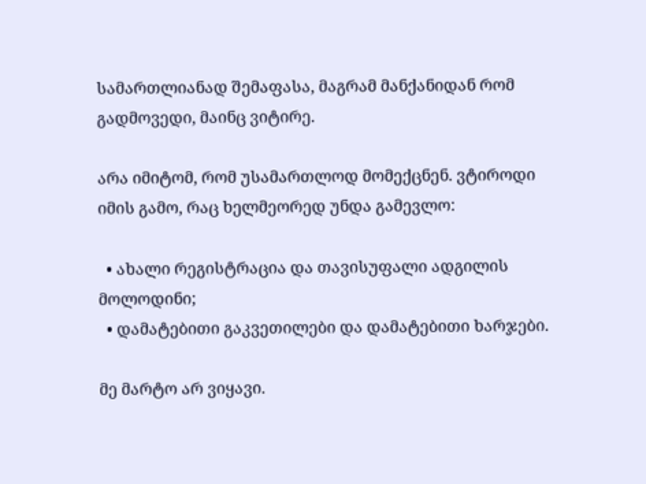სამართლიანად შემაფასა, მაგრამ მანქანიდან რომ გადმოვედი, მაინც ვიტირე.

არა იმიტომ, რომ უსამართლოდ მომექცნენ. ვტიროდი იმის გამო, რაც ხელმეორედ უნდა გამევლო:

  • ახალი რეგისტრაცია და თავისუფალი ადგილის მოლოდინი;
  • დამატებითი გაკვეთილები და დამატებითი ხარჯები.

მე მარტო არ ვიყავი.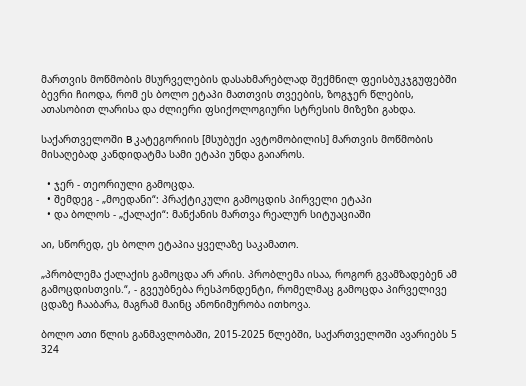მართვის მოწმობის მსურველების დასახმარებლად შექმნილ ფეისბუკჯგუფებში ბევრი ჩიოდა, რომ ეს ბოლო ეტაპი მათთვის თვეების, ზოგჯერ წლების, ათასობით ლარისა და ძლიერი ფსიქოლოგიური სტრესის მიზეზი გახდა.

საქართველოში B კატეგორიის [მსუბუქი ავტომობილის] მართვის მოწმობის მისაღებად კანდიდატმა სამი ეტაპი უნდა გაიაროს.

  • ჯერ - თეორიული გამოცდა.
  • შემდეგ - „მოედანი“: პრაქტიკული გამოცდის პირველი ეტაპი
  • და ბოლოს - „ქალაქი“: მანქანის მართვა რეალურ სიტუაციაში

აი, სწორედ, ეს ბოლო ეტაპია ყველაზე საკამათო.

„პრობლემა ქალაქის გამოცდა არ არის. პრობლემა ისაა, როგორ გვამზადებენ ამ გამოცდისთვის.“, - გვეუბნება რესპონდენტი, რომელმაც გამოცდა პირველივე ცდაზე ჩააბარა, მაგრამ მაინც ანონიმურობა ითხოვა.

ბოლო ათი წლის განმავლობაში, 2015-2025 წლებში, საქართველოში ავარიებს 5 324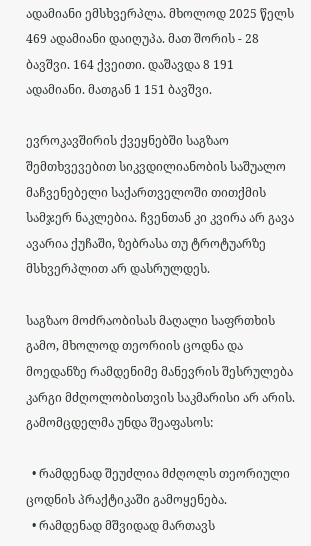ადამიანი ემსხვერპლა. მხოლოდ 2025 წელს 469 ადამიანი დაიღუპა. მათ შორის - 28 ბავშვი. 164 ქვეითი. დაშავდა 8 191 ადამიანი. მათგან 1 151 ბავშვი.

ევროკავშირის ქვეყნებში საგზაო შემთხვევებით სიკვდილიანობის საშუალო მაჩვენებელი საქართველოში თითქმის სამჯერ ნაკლებია. ჩვენთან კი კვირა არ გავა ავარია ქუჩაში, ზებრასა თუ ტროტუარზე მსხვერპლით არ დასრულდეს.

საგზაო მოძრაობისას მაღალი საფრთხის გამო, მხოლოდ თეორიის ცოდნა და მოედანზე რამდენიმე მანევრის შესრულება კარგი მძღოლობისთვის საკმარისი არ არის. გამომცდელმა უნდა შეაფასოს:

  • რამდენად შეუძლია მძღოლს თეორიული ცოდნის პრაქტიკაში გამოყენება.
  • რამდენად მშვიდად მართავს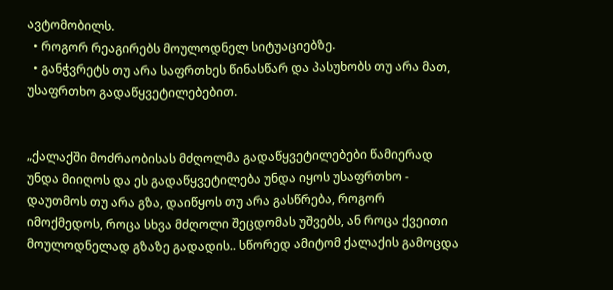ავტომობილს.
  • როგორ რეაგირებს მოულოდნელ სიტუაციებზე.
  • განჭვრეტს თუ არა საფრთხეს წინასწარ და პასუხობს თუ არა მათ, უსაფრთხო გადაწყვეტილებებით.


„ქალაქში მოძრაობისას მძღოლმა გადაწყვეტილებები წამიერად უნდა მიიღოს და ეს გადაწყვეტილება უნდა იყოს უსაფრთხო - დაუთმოს თუ არა გზა, დაიწყოს თუ არა გასწრება, როგორ იმოქმედოს, როცა სხვა მძღოლი შეცდომას უშვებს, ან როცა ქვეითი მოულოდნელად გზაზე გადადის.. სწორედ ამიტომ ქალაქის გამოცდა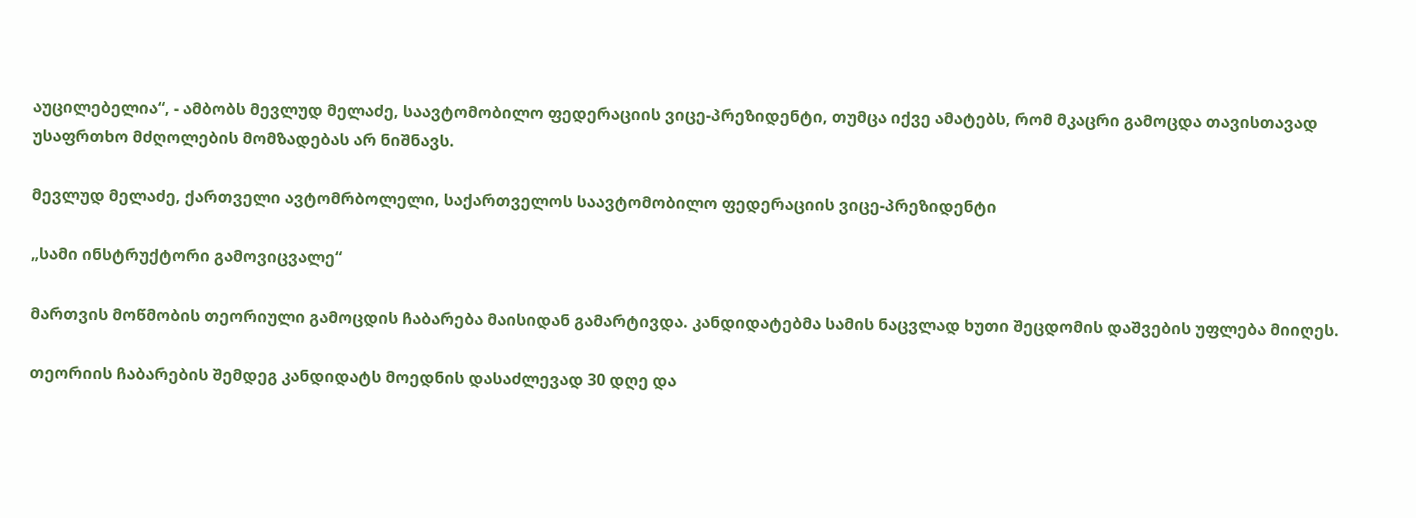აუცილებელია“, - ამბობს მევლუდ მელაძე, საავტომობილო ფედერაციის ვიცე-პრეზიდენტი, თუმცა იქვე ამატებს, რომ მკაცრი გამოცდა თავისთავად უსაფრთხო მძღოლების მომზადებას არ ნიშნავს.

მევლუდ მელაძე, ქართველი ავტომრბოლელი, საქართველოს საავტომობილო ფედერაციის ვიცე-პრეზიდენტი

„სამი ინსტრუქტორი გამოვიცვალე“

მართვის მოწმობის თეორიული გამოცდის ჩაბარება მაისიდან გამარტივდა. კანდიდატებმა სამის ნაცვლად ხუთი შეცდომის დაშვების უფლება მიიღეს.

თეორიის ჩაბარების შემდეგ კანდიდატს მოედნის დასაძლევად 30 დღე და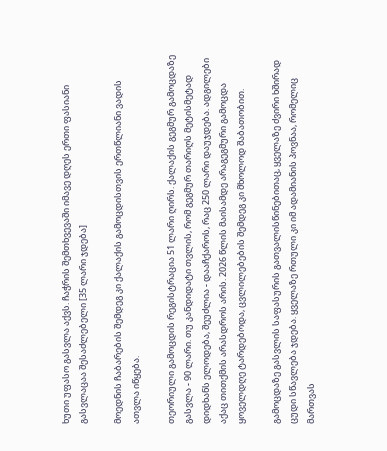ხუთი უფასო გასვლა აქვს. ჩაჭრის შემთხვევაში იმავე დღეს ერთი ფასიანი გასვლაცაა შესაძლებელი [35 ლარი ჯდება]

მოედნის ჩაბარების შემდეგ კი ქალაქის გამოცდისთვის ერთწლიანი ვადის ათვლა იწყება.

თეორიული გამოცდის რეგისტრაცია 51 ლარი ღირს. ქალაქის გეგმურ გამოცდაზე გასვლა - 90 ლარი. თუ კანდიდატი თვლის, რომ გეგმურ თარიღს მეტისმეტად დიდხანს ელოდება, შეუძლია - დააჩქაროს, რაც 250 ლარი დაუჯდება. ადგილები აქაც თითქმის არასდროს არის. 2026 წლის მაისამდე არაგეგმური გამოცდა ყოველდღე ტარდებოდა, ცვლილებების შემდეგ კი მხოლოდ შაბათობით.

გამოცდაზე გასვლის საფასურის გათვალისწინებითაც, ყველაზე ძვირი ხშირად ცუდი სწავლება ჯდება. ყველაზე რთული კი იმ ადამიანის პოვნაა, რომელიც მართვას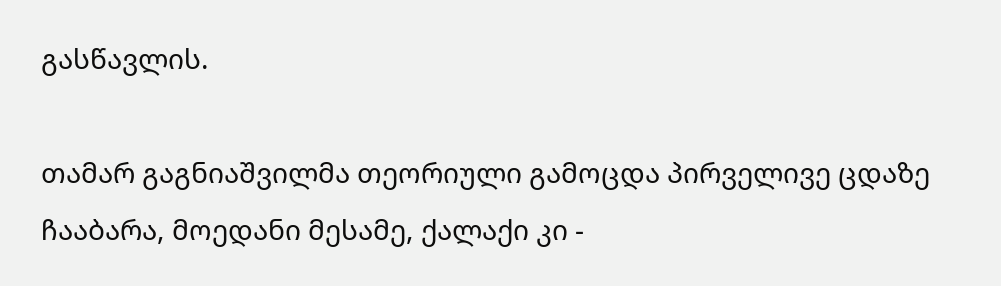გასწავლის.

თამარ გაგნიაშვილმა თეორიული გამოცდა პირველივე ცდაზე ჩააბარა, მოედანი მესამე, ქალაქი კი -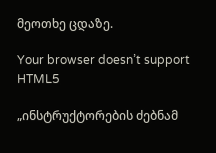მეოთხე ცდაზე.

Your browser doesn’t support HTML5

„ინსტრუქტორების ძებნამ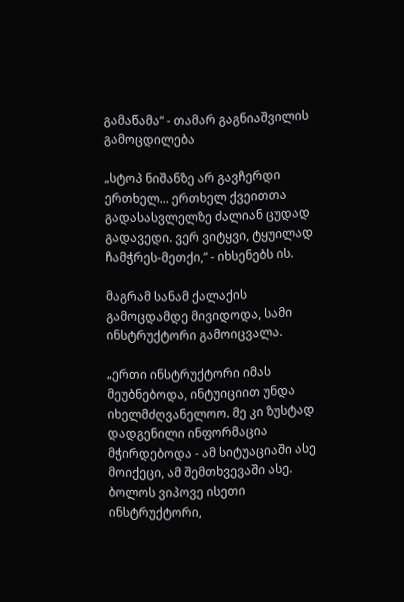გამაწამა“ - თამარ გაგნიაშვილის გამოცდილება

„სტოპ ნიშანზე არ გავჩერდი ერთხელ... ერთხელ ქვეითთა გადასასვლელზე ძალიან ცუდად გადავედი. ვერ ვიტყვი, ტყუილად ჩამჭრეს-მეთქი,“ - იხსენებს ის.

მაგრამ სანამ ქალაქის გამოცდამდე მივიდოდა, სამი ინსტრუქტორი გამოიცვალა.

„ერთი ინსტრუქტორი იმას მეუბნებოდა, ინტუიციით უნდა იხელმძღვანელოო. მე კი ზუსტად დადგენილი ინფორმაცია მჭირდებოდა - ამ სიტუაციაში ასე მოიქეცი, ამ შემთხვევაში ასე. ბოლოს ვიპოვე ისეთი ინსტრუქტორი,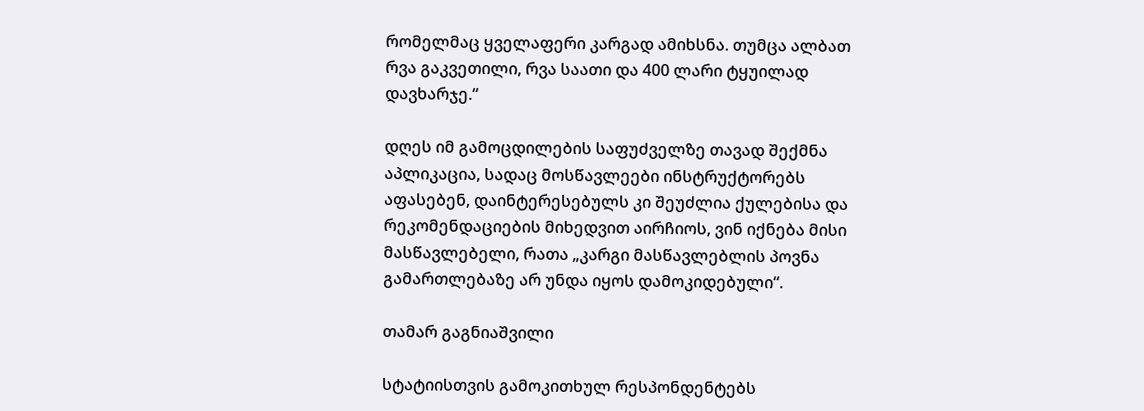რომელმაც ყველაფერი კარგად ამიხსნა. თუმცა ალბათ რვა გაკვეთილი, რვა საათი და 400 ლარი ტყუილად დავხარჯე.“

დღეს იმ გამოცდილების საფუძველზე თავად შექმნა აპლიკაცია, სადაც მოსწავლეები ინსტრუქტორებს აფასებენ, დაინტერესებულს კი შეუძლია ქულებისა და რეკომენდაციების მიხედვით აირჩიოს, ვინ იქნება მისი მასწავლებელი, რათა „კარგი მასწავლებლის პოვნა გამართლებაზე არ უნდა იყოს დამოკიდებული“.

თამარ გაგნიაშვილი

სტატიისთვის გამოკითხულ რესპონდენტებს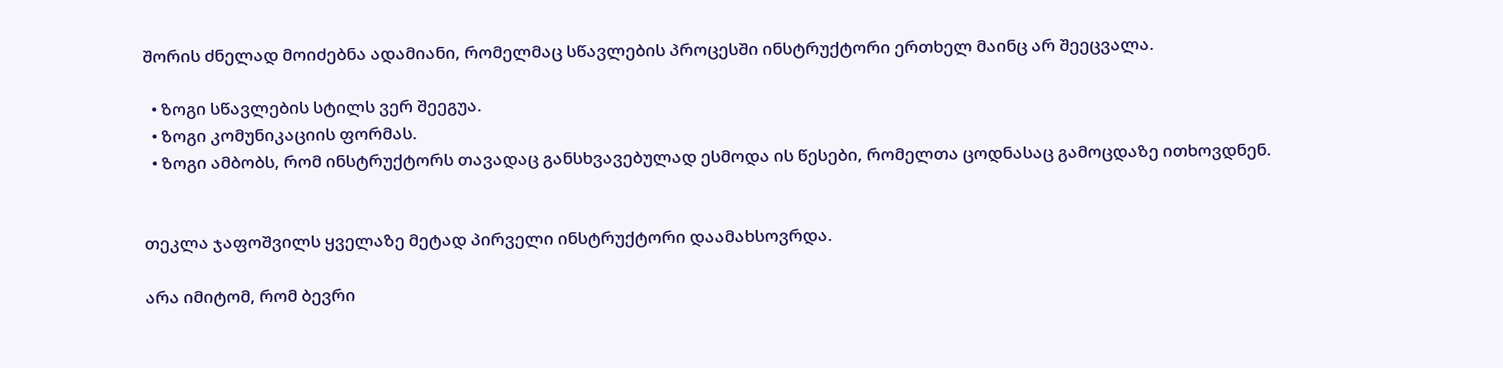შორის ძნელად მოიძებნა ადამიანი, რომელმაც სწავლების პროცესში ინსტრუქტორი ერთხელ მაინც არ შეეცვალა.

  • ზოგი სწავლების სტილს ვერ შეეგუა.
  • ზოგი კომუნიკაციის ფორმას.
  • ზოგი ამბობს, რომ ინსტრუქტორს თავადაც განსხვავებულად ესმოდა ის წესები, რომელთა ცოდნასაც გამოცდაზე ითხოვდნენ.


თეკლა ჯაფოშვილს ყველაზე მეტად პირველი ინსტრუქტორი დაამახსოვრდა.

არა იმიტომ, რომ ბევრი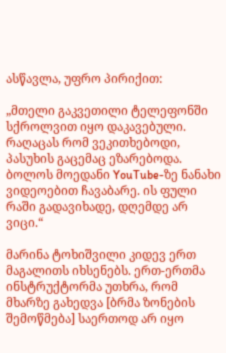ასწავლა, უფრო პირიქით:

„მთელი გაკვეთილი ტელეფონში სქროლვით იყო დაკავებული. რაღაცას რომ ვეკითხებოდი, პასუხის გაცემაც ეზარებოდა. ბოლოს მოედანი YouTube-ზე ნანახი ვიდეოებით ჩავაბარე. ის ფული რაში გადავიხადე, დღემდე არ ვიცი.“

მარინა ტოხიშვილი კიდევ ერთ მაგალითს იხსენებს. ერთ-ერთმა ინსტრუქტორმა უთხრა, რომ მხარზე გახედვა [ბრმა ზონების შემოწმება] საერთოდ არ იყო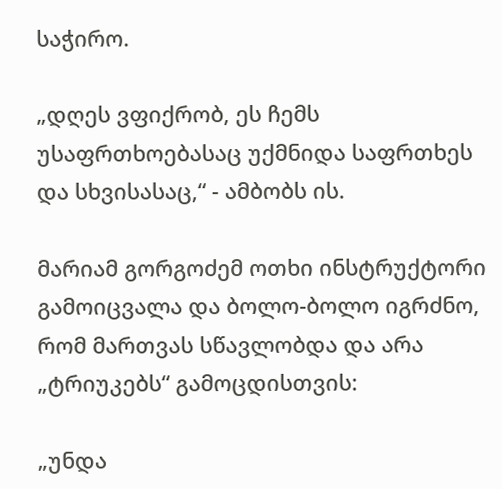საჭირო.

„დღეს ვფიქრობ, ეს ჩემს უსაფრთხოებასაც უქმნიდა საფრთხეს და სხვისასაც,“ - ამბობს ის.

მარიამ გორგოძემ ოთხი ინსტრუქტორი გამოიცვალა და ბოლო-ბოლო იგრძნო, რომ მართვას სწავლობდა და არა „ტრიუკებს“ გამოცდისთვის:

„უნდა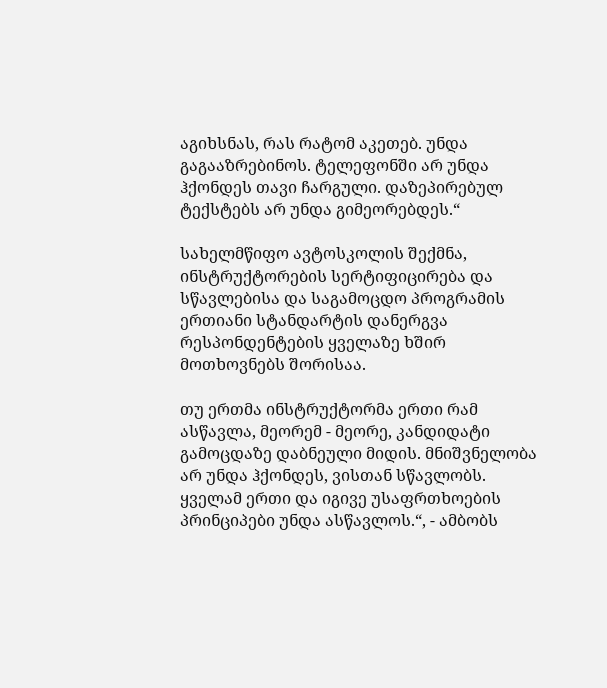აგიხსნას, რას რატომ აკეთებ. უნდა გაგააზრებინოს. ტელეფონში არ უნდა ჰქონდეს თავი ჩარგული. დაზეპირებულ ტექსტებს არ უნდა გიმეორებდეს.“

სახელმწიფო ავტოსკოლის შექმნა, ინსტრუქტორების სერტიფიცირება და სწავლებისა და საგამოცდო პროგრამის ერთიანი სტანდარტის დანერგვა რესპონდენტების ყველაზე ხშირ მოთხოვნებს შორისაა.

თუ ერთმა ინსტრუქტორმა ერთი რამ ასწავლა, მეორემ - მეორე, კანდიდატი გამოცდაზე დაბნეული მიდის. მნიშვნელობა არ უნდა ჰქონდეს, ვისთან სწავლობს. ყველამ ერთი და იგივე უსაფრთხოების პრინციპები უნდა ასწავლოს.“, - ამბობს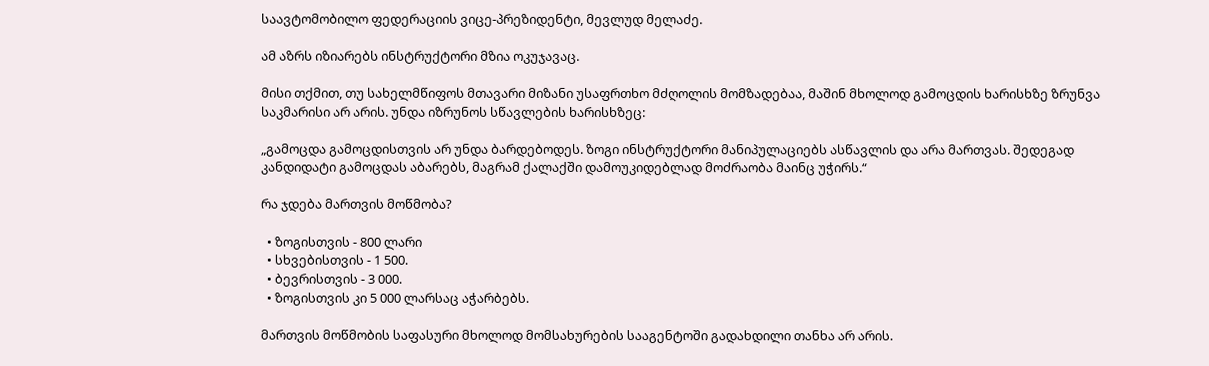საავტომობილო ფედერაციის ვიცე-პრეზიდენტი, მევლუდ მელაძე.

ამ აზრს იზიარებს ინსტრუქტორი მზია ოკუჯავაც.

მისი თქმით, თუ სახელმწიფოს მთავარი მიზანი უსაფრთხო მძღოლის მომზადებაა, მაშინ მხოლოდ გამოცდის ხარისხზე ზრუნვა საკმარისი არ არის. უნდა იზრუნოს სწავლების ხარისხზეც:

„გამოცდა გამოცდისთვის არ უნდა ბარდებოდეს. ზოგი ინსტრუქტორი მანიპულაციებს ასწავლის და არა მართვას. შედეგად კანდიდატი გამოცდას აბარებს, მაგრამ ქალაქში დამოუკიდებლად მოძრაობა მაინც უჭირს.“

რა ჯდება მართვის მოწმობა?

  • ზოგისთვის - 800 ლარი
  • სხვებისთვის - 1 500.
  • ბევრისთვის - 3 000.
  • ზოგისთვის კი 5 000 ლარსაც აჭარბებს.

მართვის მოწმობის საფასური მხოლოდ მომსახურების სააგენტოში გადახდილი თანხა არ არის.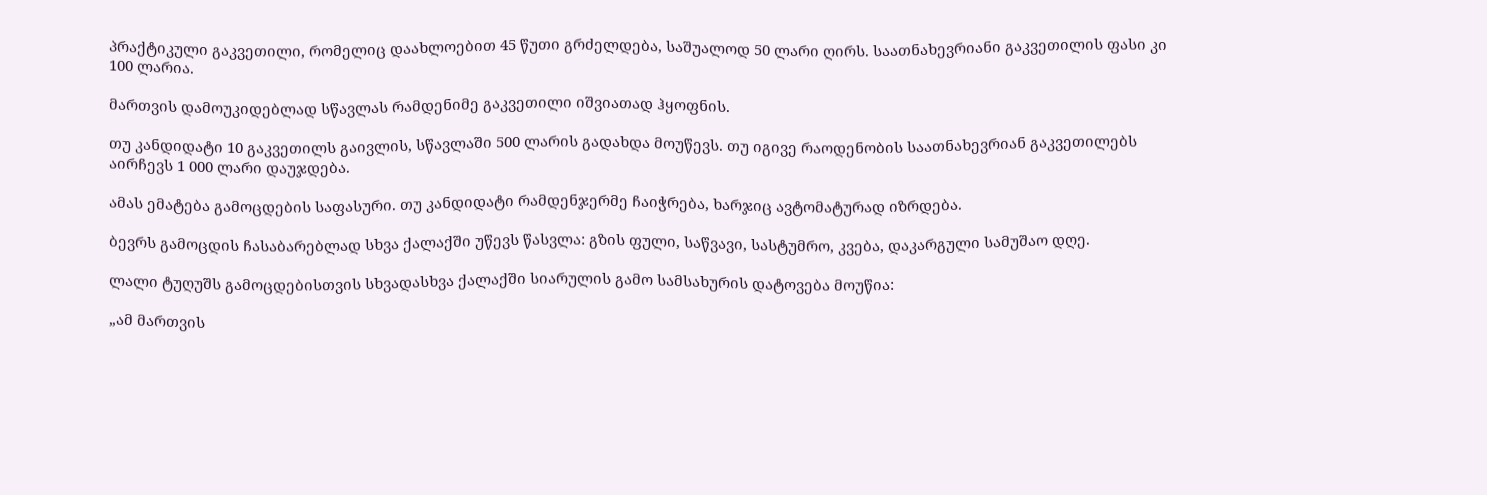პრაქტიკული გაკვეთილი, რომელიც დაახლოებით 45 წუთი გრძელდება, საშუალოდ 50 ლარი ღირს. საათნახევრიანი გაკვეთილის ფასი კი 100 ლარია.

მართვის დამოუკიდებლად სწავლას რამდენიმე გაკვეთილი იშვიათად ჰყოფნის.

თუ კანდიდატი 10 გაკვეთილს გაივლის, სწავლაში 500 ლარის გადახდა მოუწევს. თუ იგივე რაოდენობის საათნახევრიან გაკვეთილებს აირჩევს 1 000 ლარი დაუჯდება.

ამას ემატება გამოცდების საფასური. თუ კანდიდატი რამდენჯერმე ჩაიჭრება, ხარჯიც ავტომატურად იზრდება.

ბევრს გამოცდის ჩასაბარებლად სხვა ქალაქში უწევს წასვლა: გზის ფული, საწვავი, სასტუმრო, კვება, დაკარგული სამუშაო დღე.

ლალი ტუღუშს გამოცდებისთვის სხვადასხვა ქალაქში სიარულის გამო სამსახურის დატოვება მოუწია:

„ამ მართვის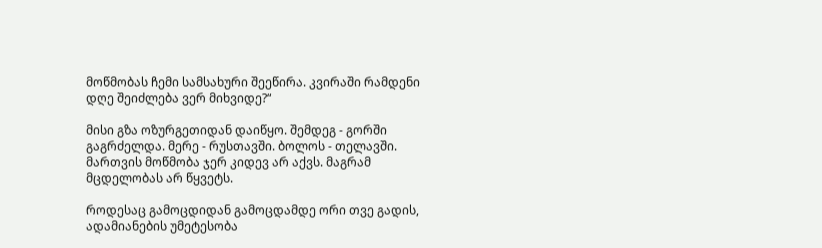მოწმობას ჩემი სამსახური შეეწირა. კვირაში რამდენი დღე შეიძლება ვერ მიხვიდე?“

მისი გზა ოზურგეთიდან დაიწყო. შემდეგ - გორში გაგრძელდა. მერე - რუსთავში. ბოლოს - თელავში. მართვის მოწმობა ჯერ კიდევ არ აქვს. მაგრამ მცდელობას არ წყვეტს.

როდესაც გამოცდიდან გამოცდამდე ორი თვე გადის, ადამიანების უმეტესობა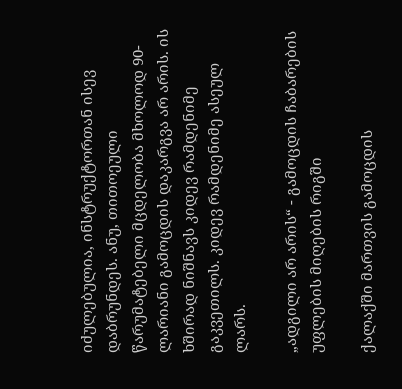იძულებულია, ინსტრუქტორთან ისევ დაბრუნდეს. ანუ, თითოეული წარუმატებელი მცდელობა მხოლოდ 90-ლარიანი გამოცდის დაკარგვა არ არის. ის ხშირად ნიშნავს კიდევ რამდენიმე გაკვეთილს. კიდევ რამდენიმე ასეულ ლარს.

„ადგილი არ არის“ - გამოცდის ჩაბარების უფლების მიღების რიგში

ქალაქში მართვის გამოცდის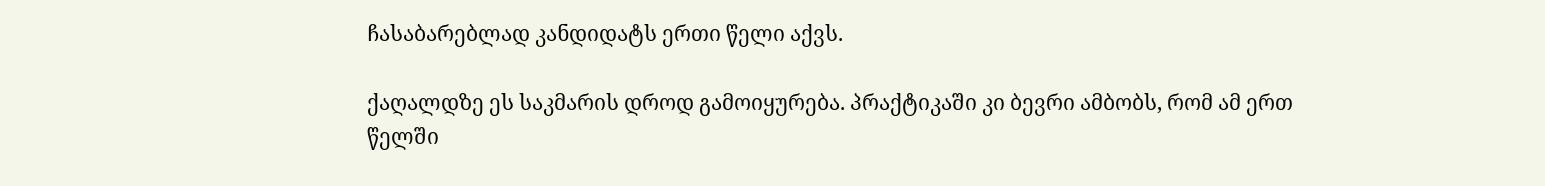ჩასაბარებლად კანდიდატს ერთი წელი აქვს.

ქაღალდზე ეს საკმარის დროდ გამოიყურება. პრაქტიკაში კი ბევრი ამბობს, რომ ამ ერთ წელში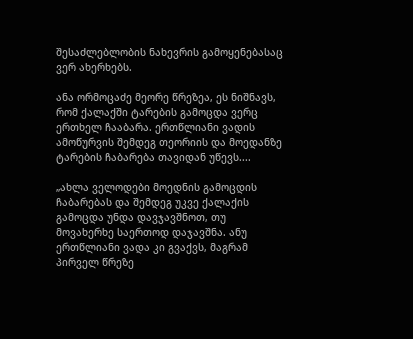შესაძლებლობის ნახევრის გამოყენებასაც ვერ ახერხებს.

ანა ორმოცაძე მეორე წრეზეა, ეს ნიშნავს, რომ ქალაქში ტარების გამოცდა ვერც ერთხელ ჩააბარა. ერთწლიანი ვადის ამოწურვის შემდეგ თეორიის და მოედანზე ტარების ჩაბარება თავიდან უწევს....

„ახლა ველოდები მოედნის გამოცდის ჩაბარებას და შემდეგ უკვე ქალაქის გამოცდა უნდა დავჯავშნოთ, თუ მოვახერხე საერთოდ დაჯავშნა. ანუ ერთწლიანი ვადა კი გვაქვს, მაგრამ პირველ წრეზე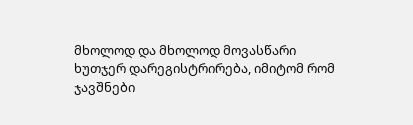მხოლოდ და მხოლოდ მოვასწარი ხუთჯერ დარეგისტრირება, იმიტომ რომ ჯავშნები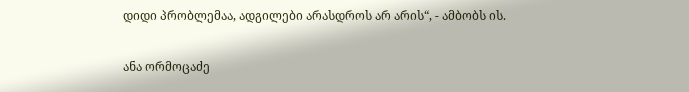დიდი პრობლემაა, ადგილები არასდროს არ არის“, - ამბობს ის.

ანა ორმოცაძე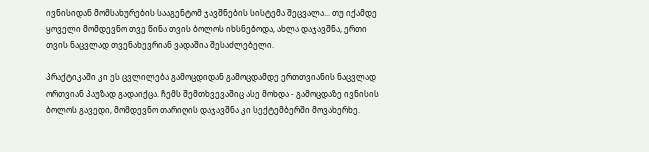ივნისიდან მომსახურების სააგენტომ ჯავშნების სისტემა შეცვალა... თუ იქამდე ყოველი მომდევნო თვე წინა თვის ბოლოს იხსნებოდა, ახლა დაჯავშნა, ერთი თვის ნაცვლად თვენახევრიან ვადაშია შესაძლებელი.

პრაქტიკაში კი ეს ცვლილება გამოცდიდან გამოცდამდე ერთთვიანის ნაცვლად ორთვიან პაუზად გადაიქცა. ჩემს შემთხვევაშიც ასე მოხდა - გამოცდაზე ივნისის ბოლოს გავედი, მომდევნო თარიღის დაჯავშნა კი სექტემბერში მოვახერხე.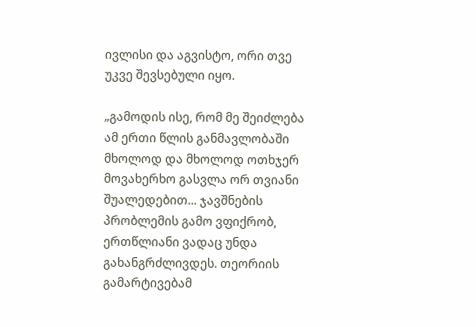ივლისი და აგვისტო, ორი თვე უკვე შევსებული იყო.

„გამოდის ისე, რომ მე შეიძლება ამ ერთი წლის განმავლობაში მხოლოდ და მხოლოდ ოთხჯერ მოვახერხო გასვლა ორ თვიანი შუალედებით... ჯავშნების პრობლემის გამო ვფიქრობ, ერთწლიანი ვადაც უნდა გახანგრძლივდეს. თეორიის გამარტივებამ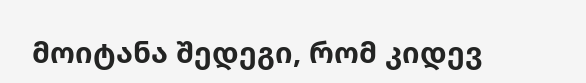მოიტანა შედეგი, რომ კიდევ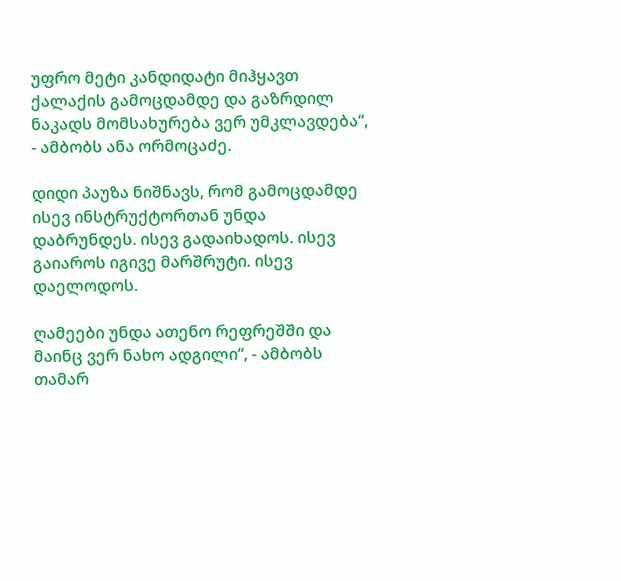უფრო მეტი კანდიდატი მიჰყავთ ქალაქის გამოცდამდე და გაზრდილ ნაკადს მომსახურება ვერ უმკლავდება“, - ამბობს ანა ორმოცაძე.

დიდი პაუზა ნიშნავს, რომ გამოცდამდე ისევ ინსტრუქტორთან უნდა დაბრუნდეს. ისევ გადაიხადოს. ისევ გაიაროს იგივე მარშრუტი. ისევ დაელოდოს.

ღამეები უნდა ათენო რეფრეშში და მაინც ვერ ნახო ადგილი“, - ამბობს თამარ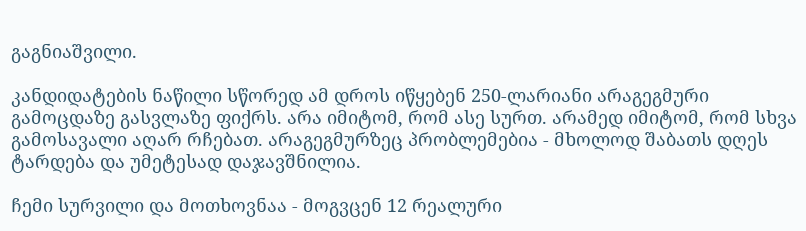გაგნიაშვილი.

კანდიდატების ნაწილი სწორედ ამ დროს იწყებენ 250-ლარიანი არაგეგმური გამოცდაზე გასვლაზე ფიქრს. არა იმიტომ, რომ ასე სურთ. არამედ იმიტომ, რომ სხვა გამოსავალი აღარ რჩებათ. არაგეგმურზეც პრობლემებია - მხოლოდ შაბათს დღეს ტარდება და უმეტესად დაჯავშნილია.

ჩემი სურვილი და მოთხოვნაა - მოგვცენ 12 რეალური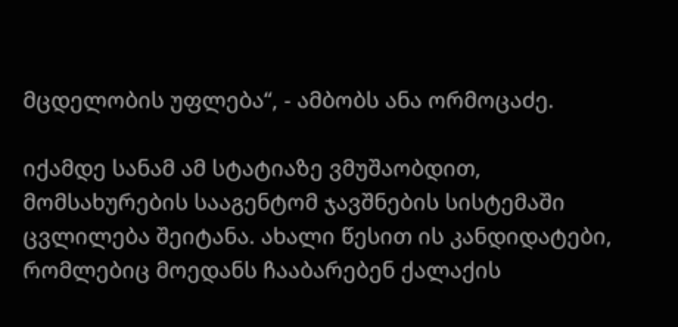მცდელობის უფლება“, - ამბობს ანა ორმოცაძე.

იქამდე სანამ ამ სტატიაზე ვმუშაობდით, მომსახურების სააგენტომ ჯავშნების სისტემაში ცვლილება შეიტანა. ახალი წესით ის კანდიდატები, რომლებიც მოედანს ჩააბარებენ ქალაქის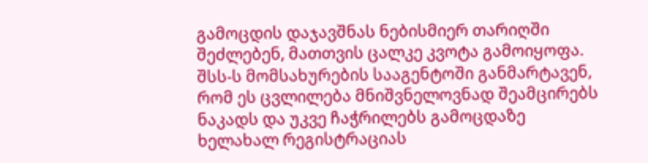გამოცდის დაჯავშნას ნებისმიერ თარიღში შეძლებენ, მათთვის ცალკე კვოტა გამოიყოფა. შსს-ს მომსახურების სააგენტოში განმარტავენ, რომ ეს ცვლილება მნიშვნელოვნად შეამცირებს ნაკადს და უკვე ჩაჭრილებს გამოცდაზე ხელახალ რეგისტრაციას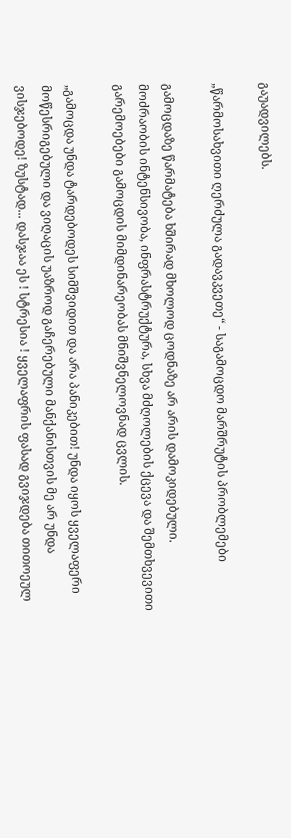გაუადვილებს.

„წარმოსახვითი ღერძულა გადავკვეთე“ - საგამოცდო მარშრუტის პრობლემები

გამოცდაზე წარმატება ხშირად მხოლოდ ცოდნაზე არ არის დამოკიდებული. მოძრაობის ინტენსივობა, ინფრასტრუქტურა, სხვა მძღოლების ქცევა და შემთხვევითი გარემოებები გამოცდის მიმდინარეობას მნიშვნელოვნად ცვლის.

„გამოცდა უნდა ტარდებოდეს სიმშვიდით და არა პანიკებით! უნდა იყოს ყველაფერი მოწესრიგებული და ვიღაცის უაზროდ გაჩერებული მანქანისთვის მე არ უნდა ვისჯებოდე! ზუსტად... დასჯაა ეს ! სტრესია ! ყველაფრის ფასად გვიჯდება თითოეულ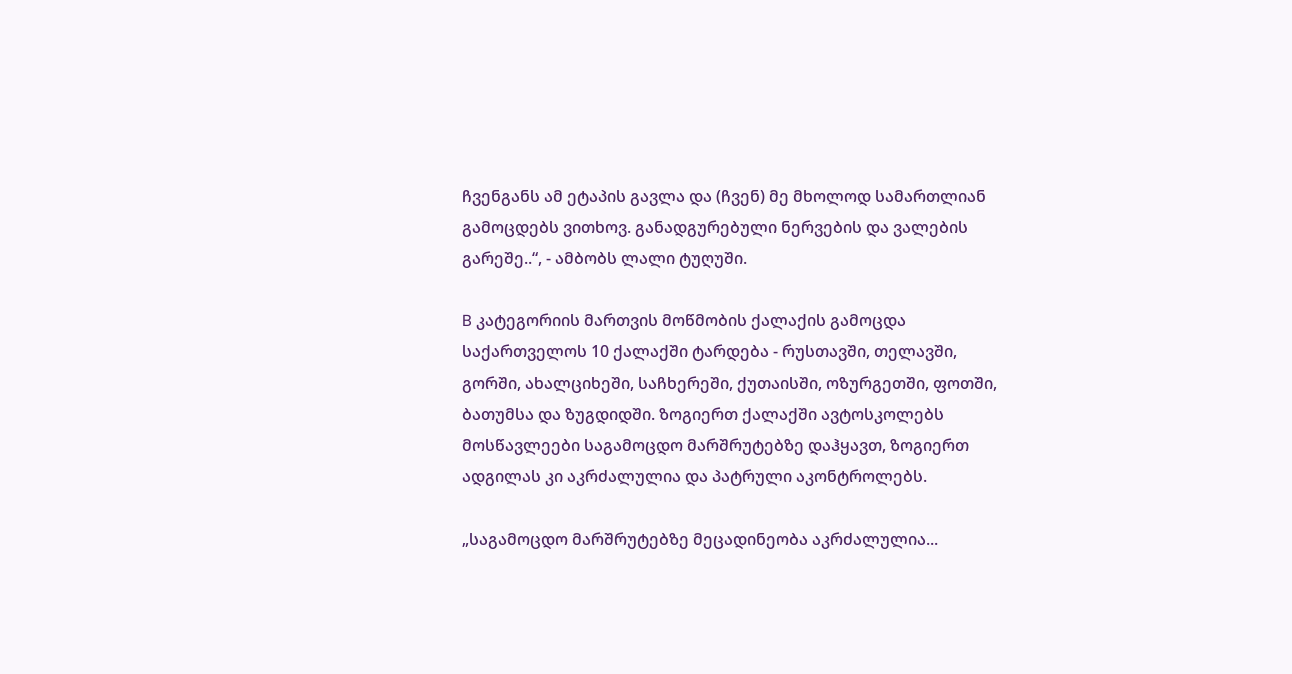ჩვენგანს ამ ეტაპის გავლა და (ჩვენ) მე მხოლოდ სამართლიან გამოცდებს ვითხოვ. განადგურებული ნერვების და ვალების გარეშე..“, - ამბობს ლალი ტუღუში.

B კატეგორიის მართვის მოწმობის ქალაქის გამოცდა საქართველოს 10 ქალაქში ტარდება - რუსთავში, თელავში, გორში, ახალციხეში, საჩხერეში, ქუთაისში, ოზურგეთში, ფოთში, ბათუმსა და ზუგდიდში. ზოგიერთ ქალაქში ავტოსკოლებს მოსწავლეები საგამოცდო მარშრუტებზე დაჰყავთ, ზოგიერთ ადგილას კი აკრძალულია და პატრული აკონტროლებს.

„საგამოცდო მარშრუტებზე მეცადინეობა აკრძალულია...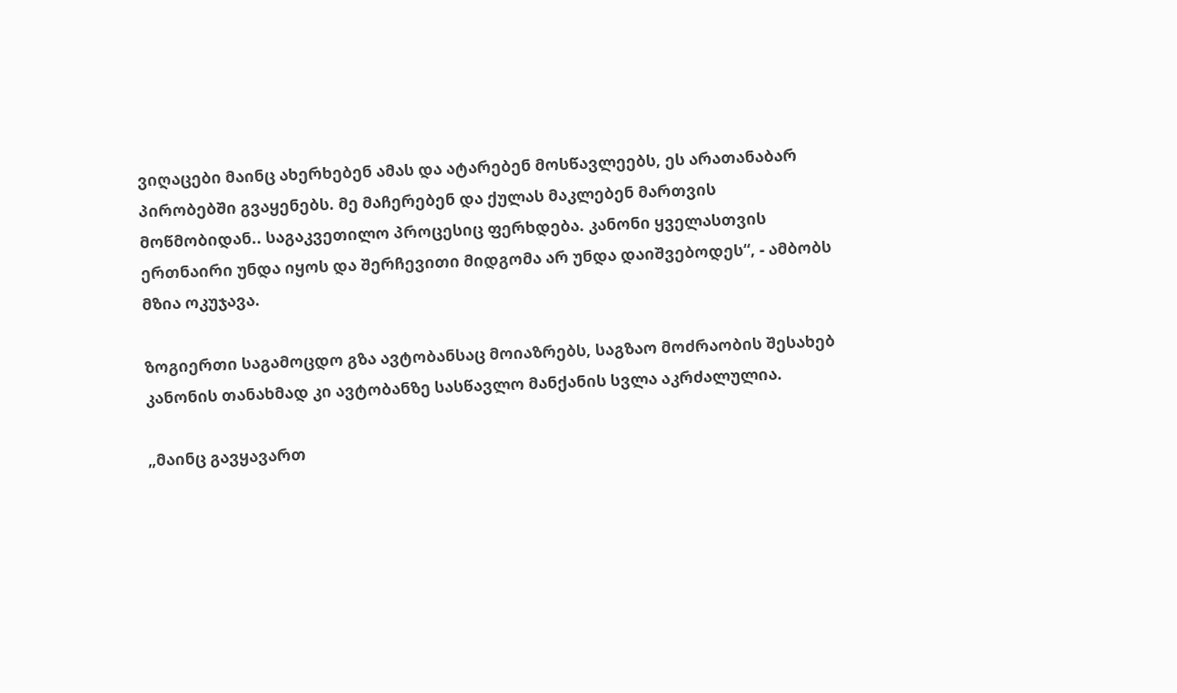ვიღაცები მაინც ახერხებენ ამას და ატარებენ მოსწავლეებს, ეს არათანაბარ პირობებში გვაყენებს. მე მაჩერებენ და ქულას მაკლებენ მართვის მოწმობიდან.. საგაკვეთილო პროცესიც ფერხდება. კანონი ყველასთვის ერთნაირი უნდა იყოს და შერჩევითი მიდგომა არ უნდა დაიშვებოდეს“, - ამბობს მზია ოკუჯავა.

ზოგიერთი საგამოცდო გზა ავტობანსაც მოიაზრებს, საგზაო მოძრაობის შესახებ კანონის თანახმად კი ავტობანზე სასწავლო მანქანის სვლა აკრძალულია.

„მაინც გავყავართ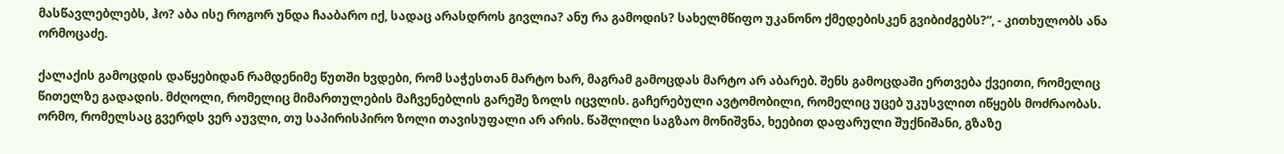მასწავლებლებს, ჰო? აბა ისე როგორ უნდა ჩააბარო იქ, სადაც არასდროს გივლია? ანუ რა გამოდის? სახელმწიფო უკანონო ქმედებისკენ გვიბიძგებს?“, - კითხულობს ანა ორმოცაძე.

ქალაქის გამოცდის დაწყებიდან რამდენიმე წუთში ხვდები, რომ საჭესთან მარტო ხარ, მაგრამ გამოცდას მარტო არ აბარებ. შენს გამოცდაში ერთვება ქვეითი, რომელიც წითელზე გადადის. მძღოლი, რომელიც მიმართულების მაჩვენებლის გარეშე ზოლს იცვლის. გაჩერებული ავტომობილი, რომელიც უცებ უკუსვლით იწყებს მოძრაობას. ორმო, რომელსაც გვერდს ვერ აუვლი, თუ საპირისპირო ზოლი თავისუფალი არ არის. წაშლილი საგზაო მონიშვნა, ხეებით დაფარული შუქნიშანი, გზაზე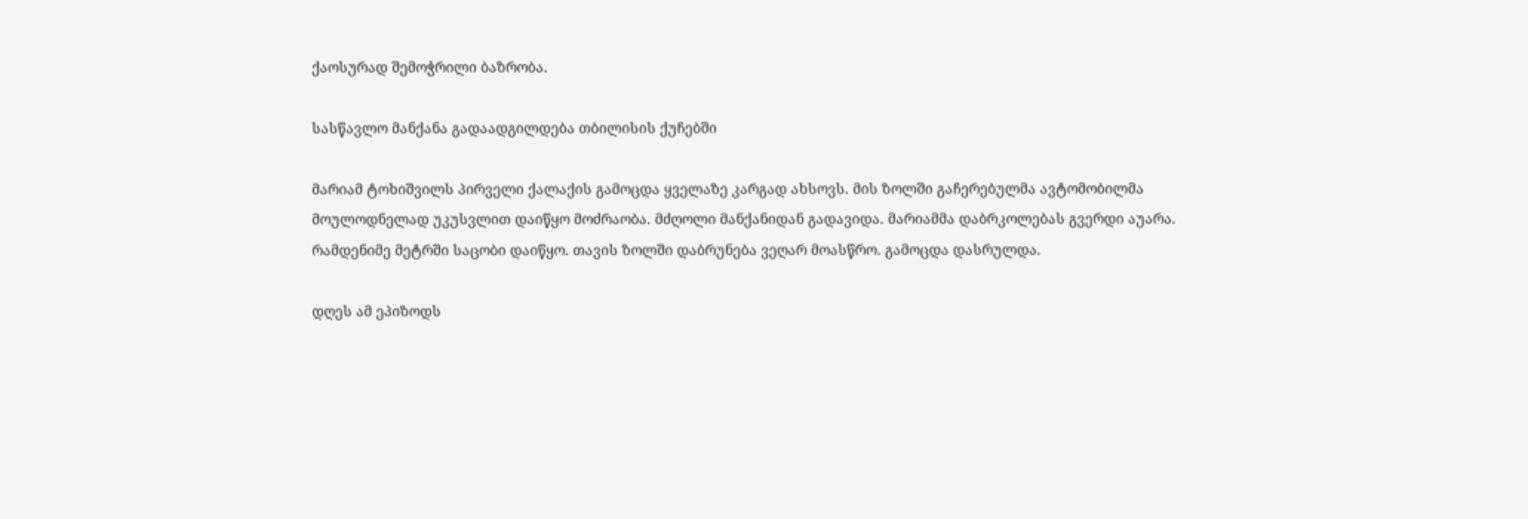ქაოსურად შემოჭრილი ბაზრობა.

სასწავლო მანქანა გადაადგილდება თბილისის ქუჩებში

მარიამ ტოხიშვილს პირველი ქალაქის გამოცდა ყველაზე კარგად ახსოვს. მის ზოლში გაჩერებულმა ავტომობილმა მოულოდნელად უკუსვლით დაიწყო მოძრაობა. მძღოლი მანქანიდან გადავიდა. მარიამმა დაბრკოლებას გვერდი აუარა. რამდენიმე მეტრში საცობი დაიწყო. თავის ზოლში დაბრუნება ვეღარ მოასწრო. გამოცდა დასრულდა.

დღეს ამ ეპიზოდს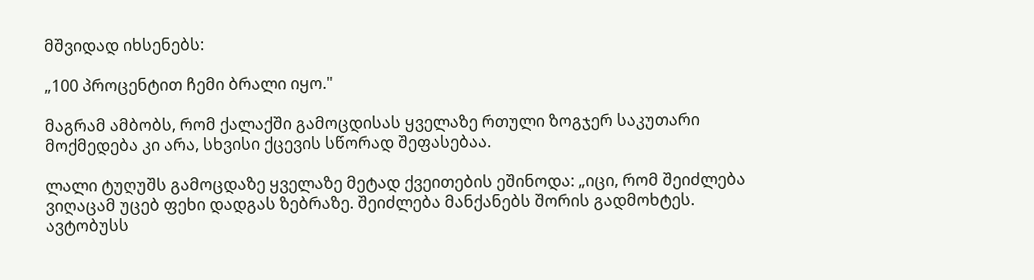მშვიდად იხსენებს:

„100 პროცენტით ჩემი ბრალი იყო."

მაგრამ ამბობს, რომ ქალაქში გამოცდისას ყველაზე რთული ზოგჯერ საკუთარი მოქმედება კი არა, სხვისი ქცევის სწორად შეფასებაა.

ლალი ტუღუშს გამოცდაზე ყველაზე მეტად ქვეითების ეშინოდა: „იცი, რომ შეიძლება ვიღაცამ უცებ ფეხი დადგას ზებრაზე. შეიძლება მანქანებს შორის გადმოხტეს. ავტობუსს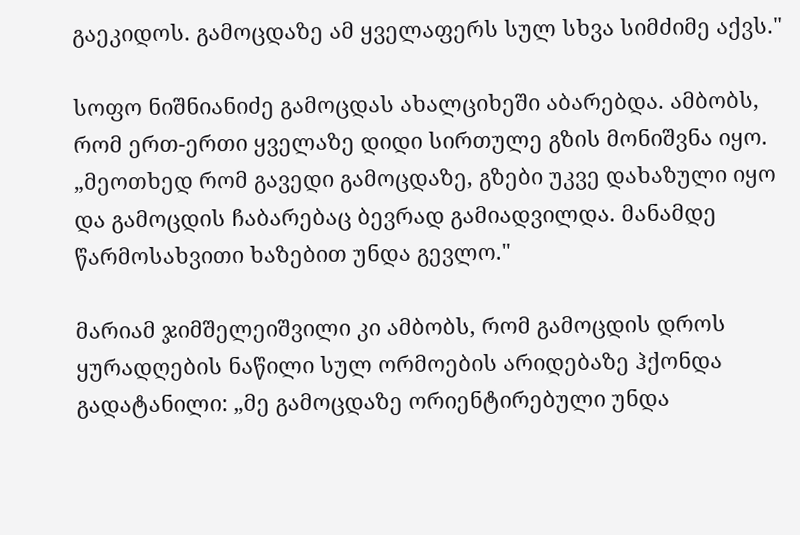გაეკიდოს. გამოცდაზე ამ ყველაფერს სულ სხვა სიმძიმე აქვს."

სოფო ნიშნიანიძე გამოცდას ახალციხეში აბარებდა. ამბობს, რომ ერთ-ერთი ყველაზე დიდი სირთულე გზის მონიშვნა იყო. „მეოთხედ რომ გავედი გამოცდაზე, გზები უკვე დახაზული იყო და გამოცდის ჩაბარებაც ბევრად გამიადვილდა. მანამდე წარმოსახვითი ხაზებით უნდა გევლო."

მარიამ ჯიმშელეიშვილი კი ამბობს, რომ გამოცდის დროს ყურადღების ნაწილი სულ ორმოების არიდებაზე ჰქონდა გადატანილი: „მე გამოცდაზე ორიენტირებული უნდა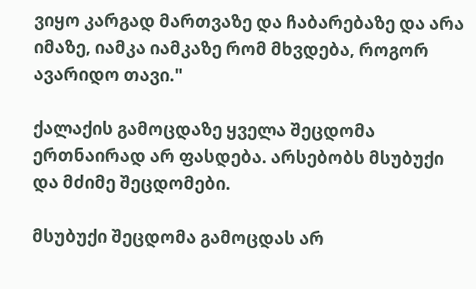ვიყო კარგად მართვაზე და ჩაბარებაზე და არა იმაზე, იამკა იამკაზე რომ მხვდება, როგორ ავარიდო თავი."

ქალაქის გამოცდაზე ყველა შეცდომა ერთნაირად არ ფასდება. არსებობს მსუბუქი და მძიმე შეცდომები.

მსუბუქი შეცდომა გამოცდას არ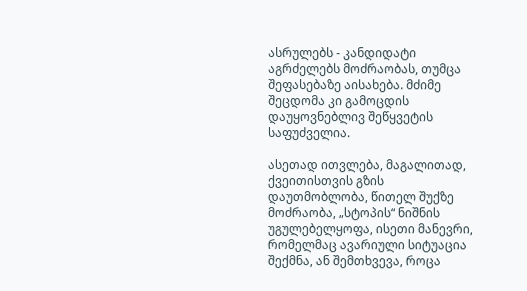ასრულებს - კანდიდატი აგრძელებს მოძრაობას, თუმცა შეფასებაზე აისახება. მძიმე შეცდომა კი გამოცდის დაუყოვნებლივ შეწყვეტის საფუძველია.

ასეთად ითვლება, მაგალითად, ქვეითისთვის გზის დაუთმობლობა, წითელ შუქზე მოძრაობა, „სტოპის“ ნიშნის უგულებელყოფა, ისეთი მანევრი, რომელმაც ავარიული სიტუაცია შექმნა, ან შემთხვევა, როცა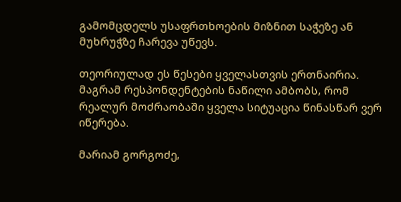გამომცდელს უსაფრთხოების მიზნით საჭეზე ან მუხრუჭზე ჩარევა უწევს.

თეორიულად ეს წესები ყველასთვის ერთნაირია. მაგრამ რესპონდენტების ნაწილი ამბობს, რომ რეალურ მოძრაობაში ყველა სიტუაცია წინასწარ ვერ იწერება.

მარიამ გორგოძე,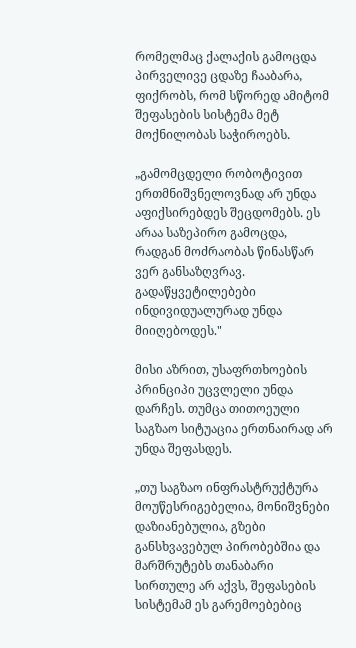რომელმაც ქალაქის გამოცდა პირველივე ცდაზე ჩააბარა, ფიქრობს, რომ სწორედ ამიტომ შეფასების სისტემა მეტ მოქნილობას საჭიროებს.

„გამომცდელი რობოტივით ერთმნიშვნელოვნად არ უნდა აფიქსირებდეს შეცდომებს. ეს არაა საზეპირო გამოცდა, რადგან მოძრაობას წინასწარ ვერ განსაზღვრავ. გადაწყვეტილებები ინდივიდუალურად უნდა მიიღებოდეს."

მისი აზრით, უსაფრთხოების პრინციპი უცვლელი უნდა დარჩეს. თუმცა თითოეული საგზაო სიტუაცია ერთნაირად არ უნდა შეფასდეს.

„თუ საგზაო ინფრასტრუქტურა მოუწესრიგებელია, მონიშვნები დაზიანებულია, გზები განსხვავებულ პირობებშია და მარშრუტებს თანაბარი სირთულე არ აქვს, შეფასების სისტემამ ეს გარემოებებიც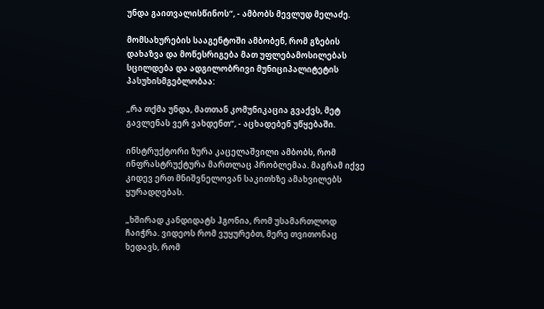უნდა გაითვალისწინოს“, - ამბობს მევლუდ მელაძე.

მომსახურების სააგენტოში ამბობენ, რომ გზების დახაზვა და მოწესრიგება მათ უფლებამოსილებას სცილდება და ადგილობრივი მუნიციპალიტეტის პასუხისმგებლობაა:

„რა თქმა უნდა, მათთან კომუნიკაცია გვაქვს, მეტ გავლენას ვერ ვახდენთ“, - აცხადებენ უწყებაში.

ინსტრუქტორი ზურა კაცელაშვილი ამბობს, რომ ინფრასტრუქტურა მართლაც პრობლემაა. მაგრამ იქვე კიდევ ერთ მნიშვნელოვან საკითხზე ამახვილებს ყურადღებას.

„ხშირად კანდიდატს ჰგონია, რომ უსამართლოდ ჩაიჭრა. ვიდეოს რომ ვუყურებთ, მერე თვითონაც ხედავს, რომ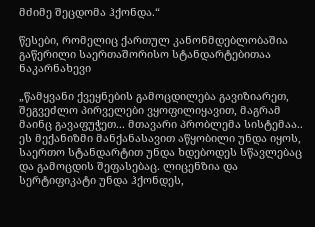მძიმე შეცდომა ჰქონდა.“

წესები, რომელიც ქართულ კანონმდებლობაშია გაწერილი საერთაშორისო სტანდარტებითაა ნაკარნახევი

„წამყვანი ქვეყნების გამოცდილება გავიზიარეთ, შეგვეძლო პირველები ვყოფილიყავით, მაგრამ მაინც გავაფუჭეთ... მთავარი პრობლემა სისტემაა.. ეს მექანიზმი მანქანასავით აწყობილი უნდა იყოს, საერთო სტანდარტით უნდა ხდებოდეს სწავლებაც და გამოცდის შეფასებაც. ლიცენზია და სერტიფიკატი უნდა ჰქონდეს,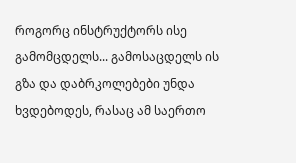როგორც ინსტრუქტორს ისე გამომცდელს... გამოსაცდელს ის გზა და დაბრკოლებები უნდა ხვდებოდეს, რასაც ამ საერთო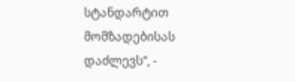სტანდარტით მომზადებისას დაძლევს“, -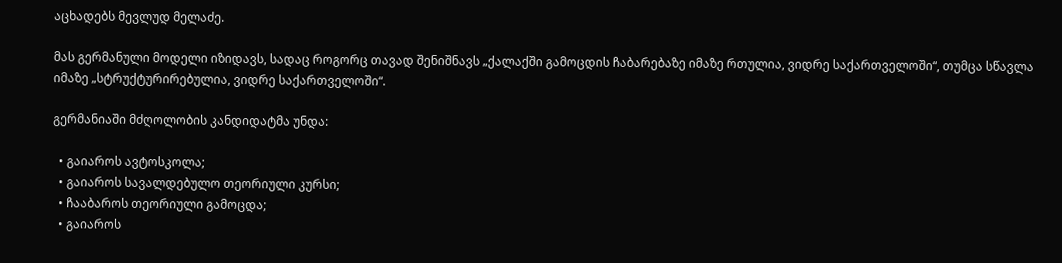აცხადებს მევლუდ მელაძე.

მას გერმანული მოდელი იზიდავს, სადაც როგორც თავად შენიშნავს „ქალაქში გამოცდის ჩაბარებაზე იმაზე რთულია, ვიდრე საქართველოში“, თუმცა სწავლა იმაზე „სტრუქტურირებულია, ვიდრე საქართველოში“.

გერმანიაში მძღოლობის კანდიდატმა უნდა:

  • გაიაროს ავტოსკოლა;
  • გაიაროს სავალდებულო თეორიული კურსი;
  • ჩააბაროს თეორიული გამოცდა;
  • გაიაროს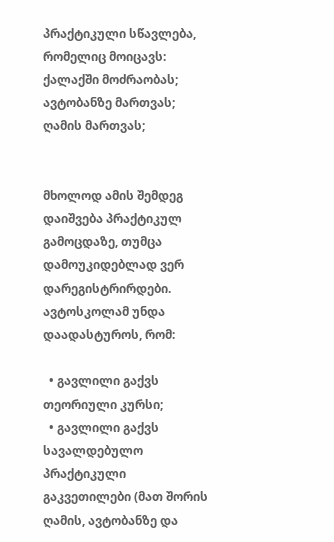პრაქტიკული სწავლება, რომელიც მოიცავს: ქალაქში მოძრაობას; ავტობანზე მართვას; ღამის მართვას;


მხოლოდ ამის შემდეგ დაიშვება პრაქტიკულ გამოცდაზე, თუმცა დამოუკიდებლად ვერ დარეგისტრირდები. ავტოსკოლამ უნდა დაადასტუროს, რომ:

  • გავლილი გაქვს თეორიული კურსი;
  • გავლილი გაქვს სავალდებულო პრაქტიკული გაკვეთილები (მათ შორის ღამის, ავტობანზე და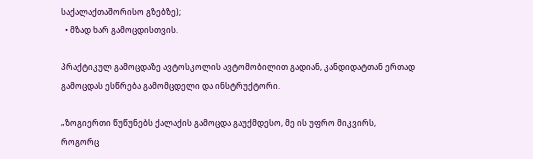საქალაქთაშორისო გზებზე);
  • მზად ხარ გამოცდისთვის.

პრაქტიკულ გამოცდაზე ავტოსკოლის ავტომობილით გადიან, კანდიდატთან ერთად გამოცდას ესწრება გამომცდელი და ინსტრუქტორი.

„ზოგიერთი წუწუნებს ქალაქის გამოცდა გაუქმდესო, მე ის უფრო მიკვირს, როგორც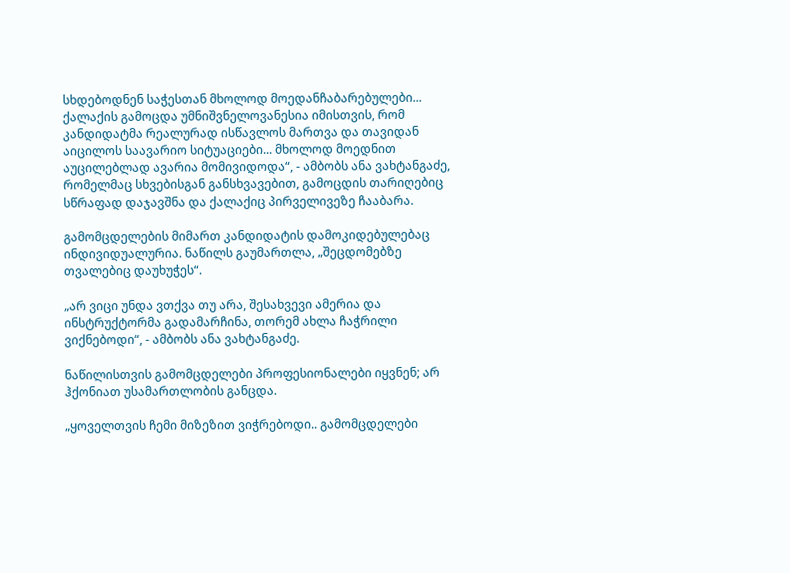სხდებოდნენ საჭესთან მხოლოდ მოედანჩაბარებულები... ქალაქის გამოცდა უმნიშვნელოვანესია იმისთვის, რომ კანდიდატმა რეალურად ისწავლოს მართვა და თავიდან აიცილოს საავარიო სიტუაციები... მხოლოდ მოედნით აუცილებლად ავარია მომივიდოდა“, - ამბობს ანა ვახტანგაძე, რომელმაც სხვებისგან განსხვავებით, გამოცდის თარიღებიც სწრაფად დაჯავშნა და ქალაქიც პირველივეზე ჩააბარა.

გამომცდელების მიმართ კანდიდატის დამოკიდებულებაც ინდივიდუალურია. ნაწილს გაუმართლა, „შეცდომებზე თვალებიც დაუხუჭეს“.

„არ ვიცი უნდა ვთქვა თუ არა, შესახვევი ამერია და ინსტრუქტორმა გადამარჩინა, თორემ ახლა ჩაჭრილი ვიქნებოდი“, - ამბობს ანა ვახტანგაძე.

ნაწილისთვის გამომცდელები პროფესიონალები იყვნენ; არ ჰქონიათ უსამართლობის განცდა.

„ყოველთვის ჩემი მიზეზით ვიჭრებოდი.. გამომცდელები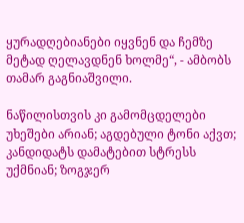ყურადღებიანები იყვნენ და ჩემზე მეტად ღელავდნენ ხოლმე“, - ამბობს თამარ გაგნიაშვილი.

ნაწილისთვის კი გამომცდელები უხეშები არიან; აგდებული ტონი აქვთ; კანდიდატს დამატებით სტრესს უქმნიან; ზოგჯერ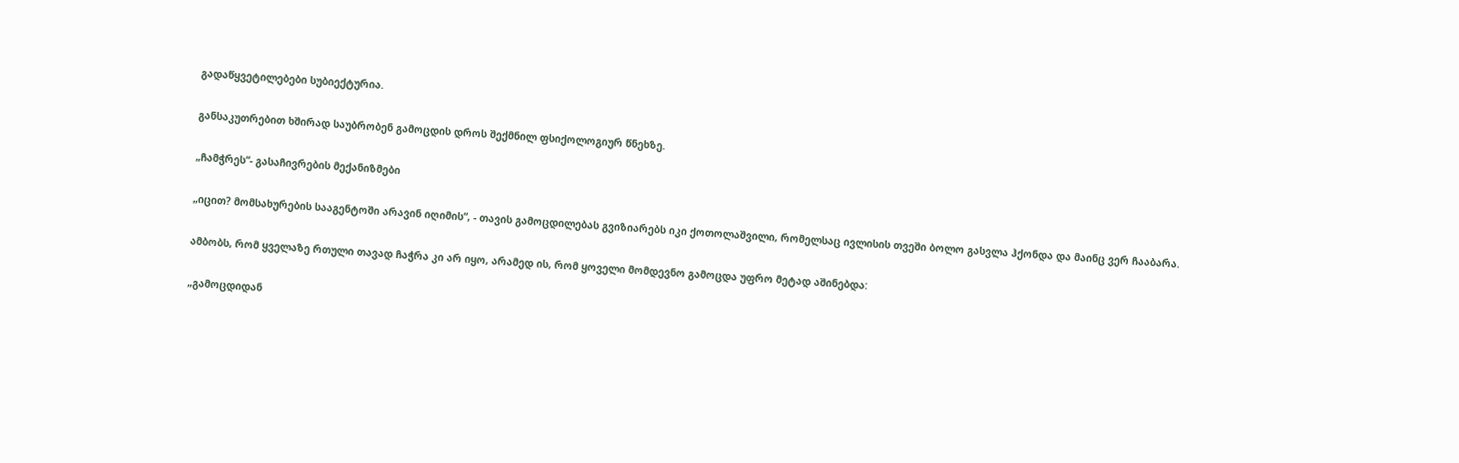გადაწყვეტილებები სუბიექტურია.

განსაკუთრებით ხშირად საუბრობენ გამოცდის დროს შექმნილ ფსიქოლოგიურ წნეხზე.

„ჩამჭრეს“- გასაჩივრების მექანიზმები

„იცით? მომსახურების სააგენტოში არავინ იღიმის“, - თავის გამოცდილებას გვიზიარებს იკი ქოთოლაშვილი, რომელსაც ივლისის თვეში ბოლო გასვლა ჰქონდა და მაინც ვერ ჩააბარა.

ამბობს, რომ ყველაზე რთული თავად ჩაჭრა კი არ იყო, არამედ ის, რომ ყოველი მომდევნო გამოცდა უფრო მეტად აშინებდა:

„გამოცდიდან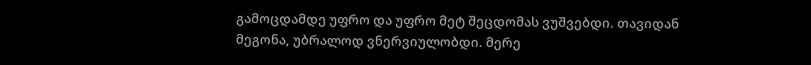გამოცდამდე უფრო და უფრო მეტ შეცდომას ვუშვებდი. თავიდან მეგონა, უბრალოდ ვნერვიულობდი. მერე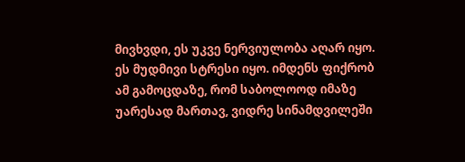მივხვდი, ეს უკვე ნერვიულობა აღარ იყო. ეს მუდმივი სტრესი იყო. იმდენს ფიქრობ ამ გამოცდაზე, რომ საბოლოოდ იმაზე უარესად მართავ, ვიდრე სინამდვილეში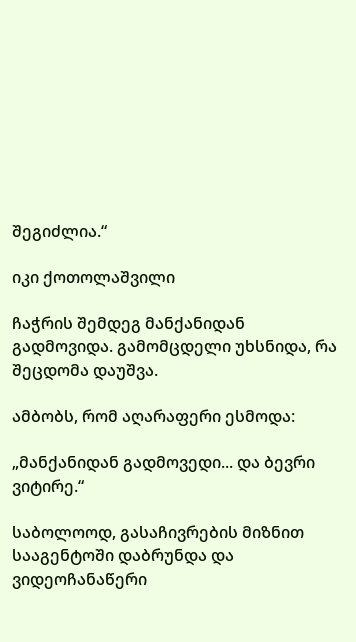შეგიძლია.“

იკი ქოთოლაშვილი

ჩაჭრის შემდეგ მანქანიდან გადმოვიდა. გამომცდელი უხსნიდა, რა შეცდომა დაუშვა.

ამბობს, რომ აღარაფერი ესმოდა:

„მანქანიდან გადმოვედი... და ბევრი ვიტირე.“

საბოლოოდ, გასაჩივრების მიზნით სააგენტოში დაბრუნდა და ვიდეოჩანაწერი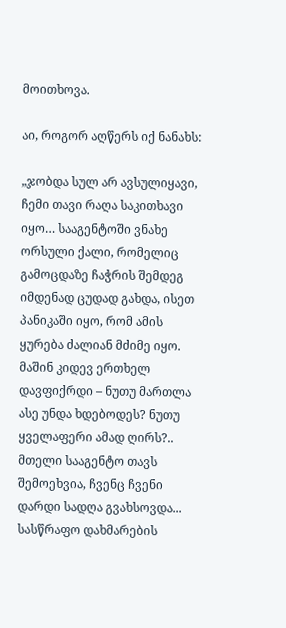მოითხოვა.

აი, როგორ აღწერს იქ ნანახს:

„ჯობდა სულ არ ავსულიყავი, ჩემი თავი რაღა საკითხავი იყო… სააგენტოში ვნახე ორსული ქალი, რომელიც გამოცდაზე ჩაჭრის შემდეგ იმდენად ცუდად გახდა, ისეთ პანიკაში იყო, რომ ამის ყურება ძალიან მძიმე იყო. მაშინ კიდევ ერთხელ დავფიქრდი – ნუთუ მართლა ასე უნდა ხდებოდეს? ნუთუ ყველაფერი ამად ღირს?.. მთელი სააგენტო თავს შემოეხვია, ჩვენც ჩვენი დარდი სადღა გვახსოვდა... სასწრაფო დახმარების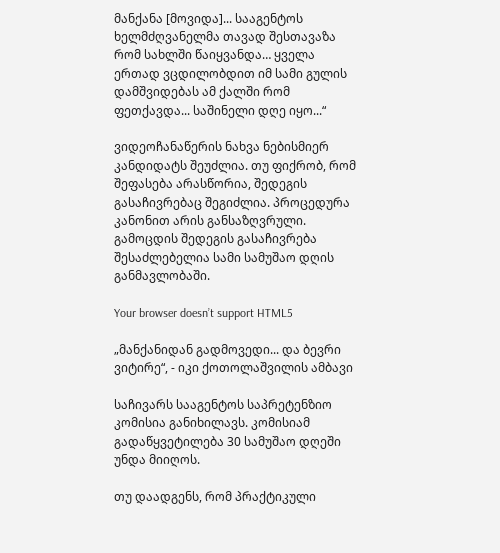მანქანა [მოვიდა]... სააგენტოს ხელმძღვანელმა თავად შესთავაზა რომ სახლში წაიყვანდა… ყველა ერთად ვცდილობდით იმ სამი გულის დამშვიდებას ამ ქალში რომ ფეთქავდა... საშინელი დღე იყო...“

ვიდეოჩანაწერის ნახვა ნებისმიერ კანდიდატს შეუძლია. თუ ფიქრობ, რომ შეფასება არასწორია, შედეგის გასაჩივრებაც შეგიძლია. პროცედურა კანონით არის განსაზღვრული. გამოცდის შედეგის გასაჩივრება შესაძლებელია სამი სამუშაო დღის განმავლობაში.

Your browser doesn’t support HTML5

„მანქანიდან გადმოვედი... და ბევრი ვიტირე“, - იკი ქოთოლაშვილის ამბავი

საჩივარს სააგენტოს საპრეტენზიო კომისია განიხილავს. კომისიამ გადაწყვეტილება 30 სამუშაო დღეში უნდა მიიღოს.

თუ დაადგენს, რომ პრაქტიკული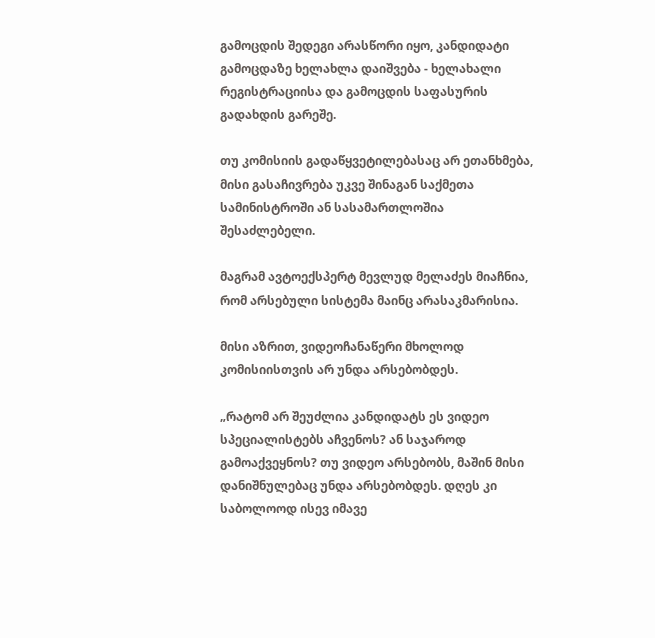გამოცდის შედეგი არასწორი იყო, კანდიდატი გამოცდაზე ხელახლა დაიშვება - ხელახალი რეგისტრაციისა და გამოცდის საფასურის გადახდის გარეშე.

თუ კომისიის გადაწყვეტილებასაც არ ეთანხმება, მისი გასაჩივრება უკვე შინაგან საქმეთა სამინისტროში ან სასამართლოშია შესაძლებელი.

მაგრამ ავტოექსპერტ მევლუდ მელაძეს მიაჩნია, რომ არსებული სისტემა მაინც არასაკმარისია.

მისი აზრით, ვიდეოჩანაწერი მხოლოდ კომისიისთვის არ უნდა არსებობდეს.

„რატომ არ შეუძლია კანდიდატს ეს ვიდეო სპეციალისტებს აჩვენოს? ან საჯაროდ გამოაქვეყნოს? თუ ვიდეო არსებობს, მაშინ მისი დანიშნულებაც უნდა არსებობდეს. დღეს კი საბოლოოდ ისევ იმავე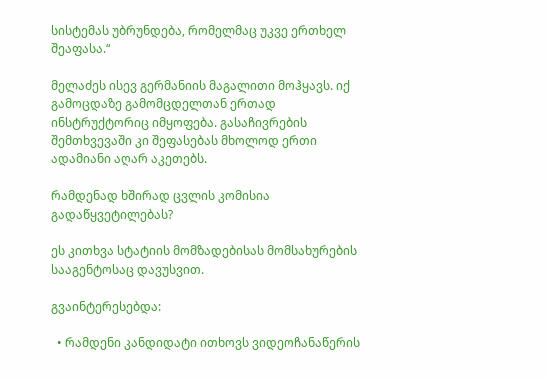სისტემას უბრუნდება, რომელმაც უკვე ერთხელ შეაფასა.“

მელაძეს ისევ გერმანიის მაგალითი მოჰყავს. იქ გამოცდაზე გამომცდელთან ერთად ინსტრუქტორიც იმყოფება. გასაჩივრების შემთხვევაში კი შეფასებას მხოლოდ ერთი ადამიანი აღარ აკეთებს.

რამდენად ხშირად ცვლის კომისია გადაწყვეტილებას?

ეს კითხვა სტატიის მომზადებისას მომსახურების სააგენტოსაც დავუსვით.

გვაინტერესებდა:

  • რამდენი კანდიდატი ითხოვს ვიდეოჩანაწერის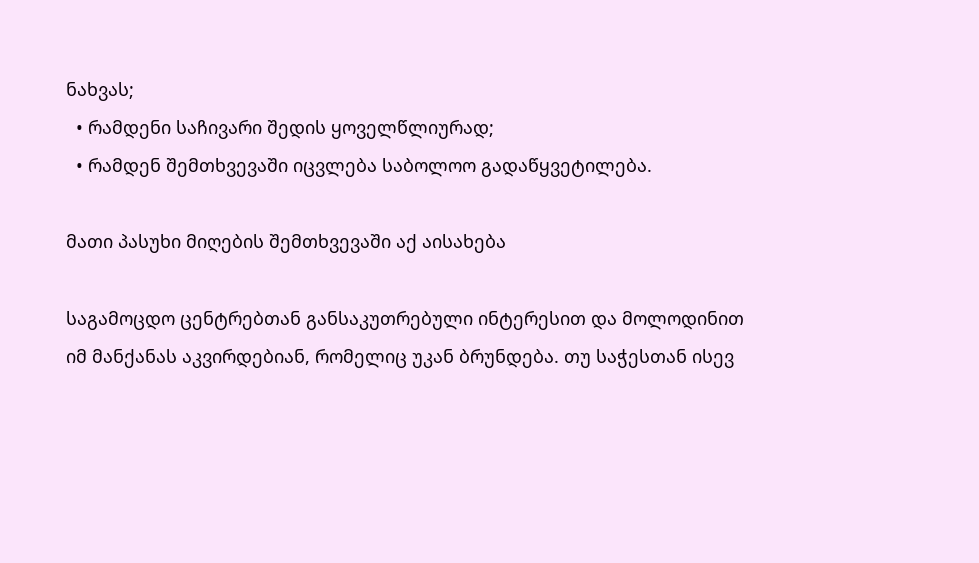ნახვას;
  • რამდენი საჩივარი შედის ყოველწლიურად;
  • რამდენ შემთხვევაში იცვლება საბოლოო გადაწყვეტილება.

მათი პასუხი მიღების შემთხვევაში აქ აისახება

საგამოცდო ცენტრებთან განსაკუთრებული ინტერესით და მოლოდინით იმ მანქანას აკვირდებიან, რომელიც უკან ბრუნდება. თუ საჭესთან ისევ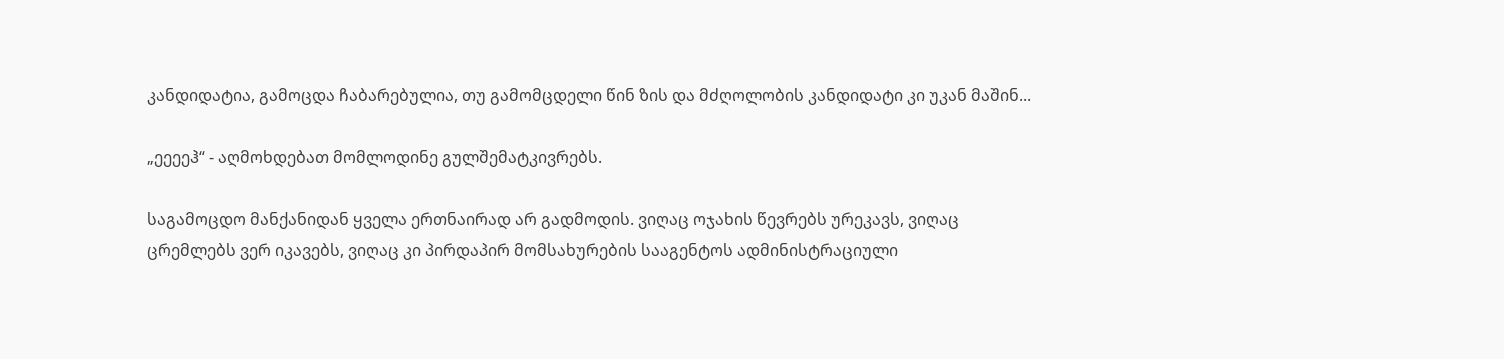კანდიდატია, გამოცდა ჩაბარებულია, თუ გამომცდელი წინ ზის და მძღოლობის კანდიდატი კი უკან მაშინ...

„ეეეეჰ“ - აღმოხდებათ მომლოდინე გულშემატკივრებს.

საგამოცდო მანქანიდან ყველა ერთნაირად არ გადმოდის. ვიღაც ოჯახის წევრებს ურეკავს, ვიღაც ცრემლებს ვერ იკავებს, ვიღაც კი პირდაპირ მომსახურების სააგენტოს ადმინისტრაციული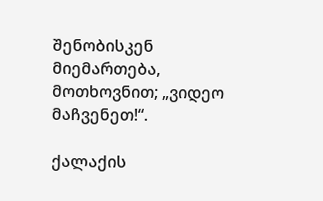შენობისკენ მიემართება, მოთხოვნით; „ვიდეო მაჩვენეთ!“.

ქალაქის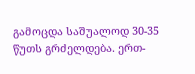გამოცდა საშუალოდ 30-35 წუთს გრძელდება. ერთ-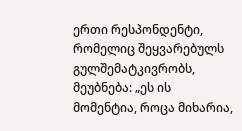ერთი რესპონდენტი, რომელიც შეყვარებულს გულშემატკივრობს, მეუბნება: „ეს ის მომენტია, როცა მიხარია,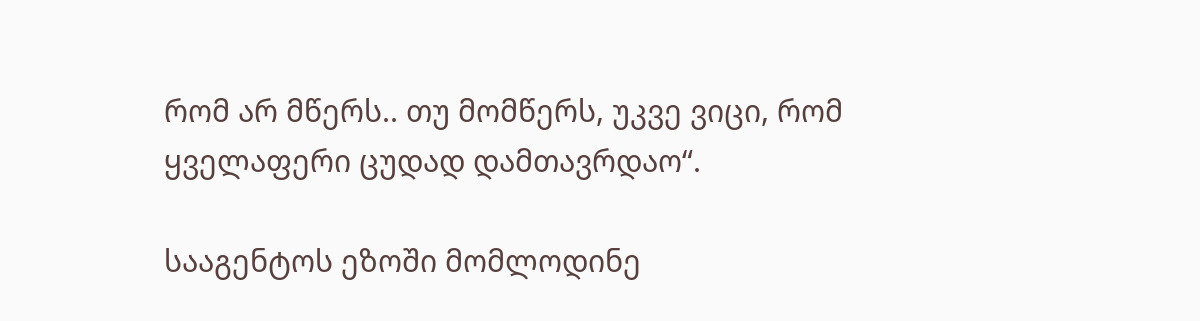რომ არ მწერს.. თუ მომწერს, უკვე ვიცი, რომ ყველაფერი ცუდად დამთავრდაო“.

სააგენტოს ეზოში მომლოდინე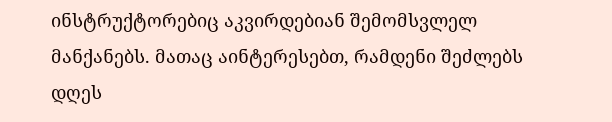ინსტრუქტორებიც აკვირდებიან შემომსვლელ მანქანებს. მათაც აინტერესებთ, რამდენი შეძლებს დღეს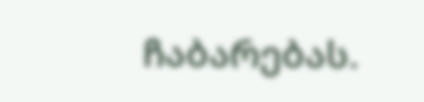ჩაბარებას.